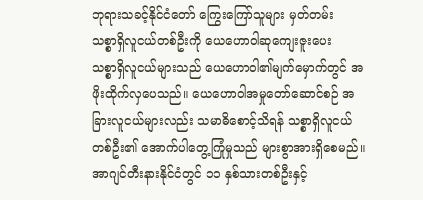ဘုရားသခင့်နိုင်ငံတော် ကြွေးကြော်သူများ မှတ်တမ်း
သစ္စာရှိလူငယ်တစ်ဦးကို ယေဟောဝါဆုကျေးဇူးပေး
သစ္စာရှိလူငယ်များသည် ယေဟောဝါ၏မျက်မှောက်တွင် အဖိုးထိုက်လှပေသည်။ ယေဟောဝါအမှုတော်ဆောင်စဉ် အခြားလူငယ်များလည်း သမာဓိစောင့်သိရန် သစ္စာရှိလူငယ်တစ်ဦး၏ အောက်ပါတွေ့ကြုံမှုသည် များစွာအားရှိစေမည်။
အာဂျင်တီးနားနိုင်ငံတွင် ၁၁ နှစ်သားတစ်ဦးနှင့်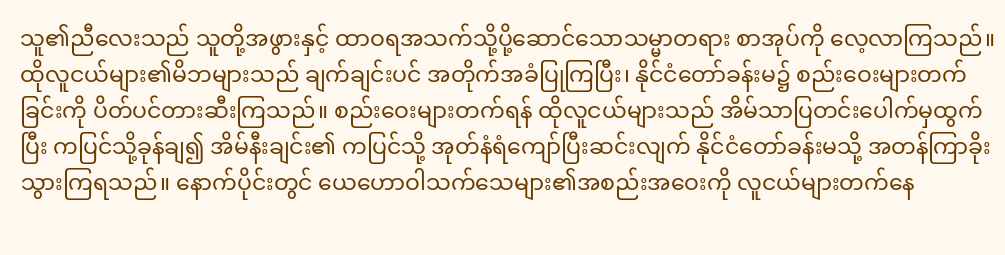သူ၏ညီလေးသည် သူတို့အဖွားနှင့် ထာဝရအသက်သို့ပို့ဆောင်သောသမ္မာတရား စာအုပ်ကို လေ့လာကြသည်။ ထိုလူငယ်များ၏မိဘများသည် ချက်ချင်းပင် အတိုက်အခံပြုကြပြီး၊ နိုင်ငံတော်ခန်းမ၌ စည်းဝေးများတက်ခြင်းကို ပိတ်ပင်တားဆီးကြသည်။ စည်းဝေးများတက်ရန် ထိုလူငယ်များသည် အိမ်သာပြတင်းပေါက်မှထွက်ပြီး ကပြင်သို့ခုန်ချ၍ အိမ်နီးချင်း၏ ကပြင်သို့ အုတ်နံရံကျော်ပြီးဆင်းလျက် နိုင်ငံတော်ခန်းမသို့ အတန်ကြာခိုးသွားကြရသည်။ နောက်ပိုင်းတွင် ယေဟောဝါသက်သေများ၏အစည်းအဝေးကို လူငယ်များတက်နေ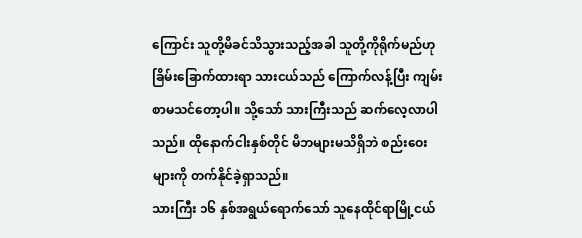ကြောင်း သူတို့မိခင်သိသွားသည့်အခါ သူတို့ကိုရိုက်မည်ဟု ခြိမ်းခြောက်ထားရာ သားငယ်သည် ကြောက်လန့်ပြီး ကျမ်းစာမသင်တော့ပါ။ သို့သော် သားကြီးသည် ဆက်လေ့လာပါသည်။ ထိုနောက်ငါးနှစ်တိုင် မိဘများမသိရှိဘဲ စည်းဝေးများကို တက်နိုင်ခဲ့ရှာသည်။
သားကြီး ၁၆ နှစ်အရွယ်ရောက်သော် သူနေထိုင်ရာမြို့ငယ်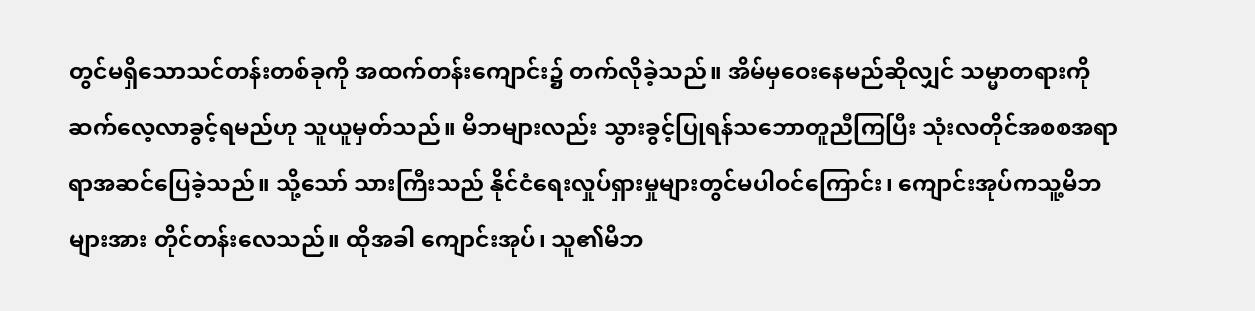တွင်မရှိသောသင်တန်းတစ်ခုကို အထက်တန်းကျောင်း၌ တက်လိုခဲ့သည်။ အိမ်မှဝေးနေမည်ဆိုလျှင် သမ္မာတရားကို ဆက်လေ့လာခွင့်ရမည်ဟု သူယူမှတ်သည်။ မိဘများလည်း သွားခွင့်ပြုရန်သဘောတူညီကြပြီး သုံးလတိုင်အစစအရာရာအဆင်ပြေခဲ့သည်။ သို့သော် သားကြီးသည် နိုင်ငံရေးလှုပ်ရှားမှုများတွင်မပါဝင်ကြောင်း၊ ကျောင်းအုပ်ကသူ့မိဘများအား တိုင်တန်းလေသည်။ ထိုအခါ ကျောင်းအုပ်၊ သူ၏မိဘ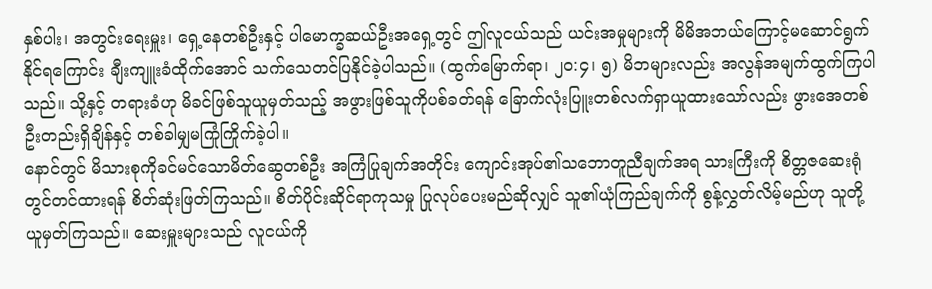နှစ်ပါး၊ အတွင်းရေးမှူး၊ ရှေ့နေတစ်ဦးနှင့် ပါမောက္ခဆယ်ဦးအရှေ့တွင် ဤလူငယ်သည် ယင်းအမှုများကို မိမိအဘယ်ကြောင့်မဆောင်ရွက်နိုင်ရကြောင်း ချီးကျူးခံထိုက်အောင် သက်သေတင်ပြနိုင်ခဲ့ပါသည်။ (ထွက်မြောက်ရာ၊ ၂၀:၄၊ ၅) မိဘများလည်း အလွန်အမျက်ထွက်ကြပါသည်။ သို့နှင့် တရားခံဟု မိခင်ဖြစ်သူယူမှတ်သည့် အဖွားဖြစ်သူကိုပစ်ခတ်ရန် ခြောက်လုံးပြူးတစ်လက်ရှာယူထားသော်လည်း ဖွားအေတစ်ဦးတည်းရှိချိန်နှင့် တစ်ခါမျှမကြုံကြိုက်ခဲ့ပါ။
နောင်တွင် မိသားစုကိုခင်မင်သောမိတ်ဆွေတစ်ဦး အကြံပြုချက်အတိုင်း ကျောင်းအုပ်၏သဘောတူညီချက်အရ သားကြီးကို စိတ္တဇဆေးရုံတွင်တင်ထားရန် စိတ်ဆုံးဖြတ်ကြသည်။ စိတ်ပိုင်းဆိုင်ရာကုသမှု ပြုလုပ်ပေးမည်ဆိုလျှင် သူ၏ယုံကြည်ချက်ကို စွန့်လွှတ်လိမ့်မည်ဟု သူတို့ယူမှတ်ကြသည်။ ဆေးမှူးများသည် လူငယ်ကို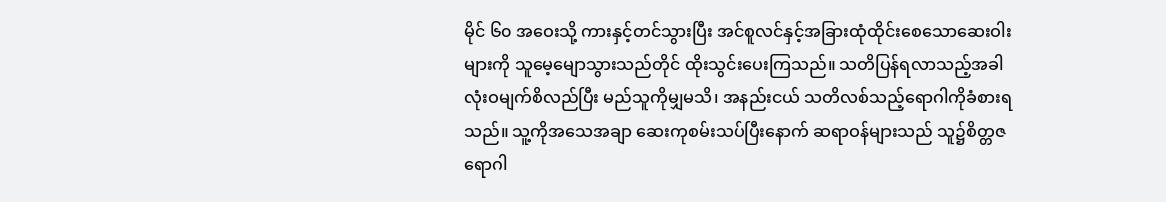မိုင် ၆၀ အဝေးသို့ ကားနှင့်တင်သွားပြီး အင်စူလင်နှင့်အခြားထုံထိုင်းစေသောဆေးဝါးများကို သူမေ့မျောသွားသည်တိုင် ထိုးသွင်းပေးကြသည်။ သတိပြန်ရလာသည့်အခါ လုံးဝမျက်စိလည်ပြီး မည်သူကိုမျှမသိ၊ အနည်းငယ် သတိလစ်သည့်ရောဂါကိုခံစားရသည်။ သူ့ကိုအသေအချာ ဆေးကုစမ်းသပ်ပြီးနောက် ဆရာဝန်များသည် သူ၌စိတ္တဇရောဂါ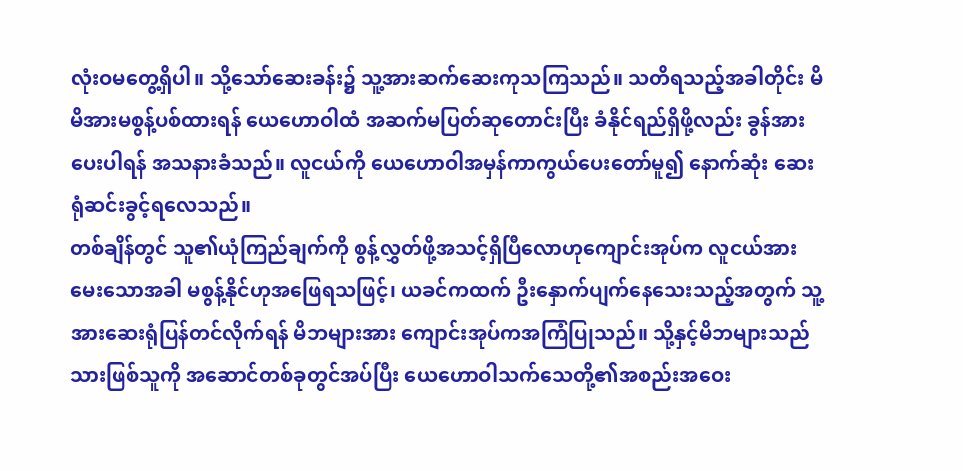လုံးဝမတွေ့ရှိပါ။ သို့သော်ဆေးခန်း၌ သူ့အားဆက်ဆေးကုသကြသည်။ သတိရသည့်အခါတိုင်း မိမိအားမစွန့်ပစ်ထားရန် ယေဟောဝါထံ အဆက်မပြတ်ဆုတောင်းပြီး ခံနိုင်ရည်ရှိဖို့လည်း ခွန်အားပေးပါရန် အသနားခံသည်။ လူငယ်ကို ယေဟောဝါအမှန်ကာကွယ်ပေးတော်မူ၍ နောက်ဆုံး ဆေးရုံဆင်းခွင့်ရလေသည်။
တစ်ချိန်တွင် သူ၏ယုံကြည်ချက်ကို စွန့်လွှတ်ဖို့အသင့်ရှိပြီလောဟုကျောင်းအုပ်က လူငယ်အားမေးသောအခါ မစွန့်နိုင်ဟုအဖြေရသဖြင့်၊ ယခင်ကထက် ဦးနှောက်ပျက်နေသေးသည့်အတွက် သူ့အားဆေးရုံပြန်တင်လိုက်ရန် မိဘများအား ကျောင်းအုပ်ကအကြံပြုသည်။ သို့နှင့်မိဘများသည် သားဖြစ်သူကို အဆောင်တစ်ခုတွင်အပ်ပြီး ယေဟောဝါသက်သေတို့၏အစည်းအဝေး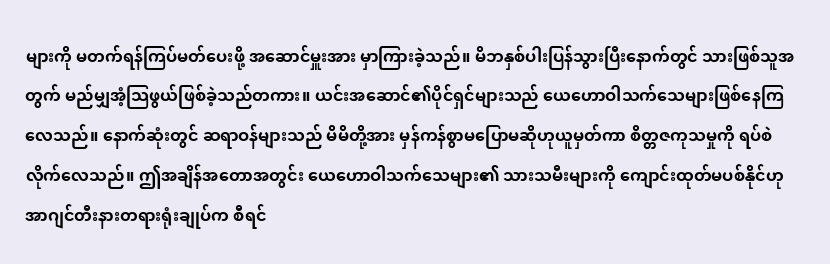များကို မတက်ရန်ကြပ်မတ်ပေးဖို့ အဆောင်မှူးအား မှာကြားခဲ့သည်။ မိဘနှစ်ပါးပြန်သွားပြီးနောက်တွင် သားဖြစ်သူအတွက် မည်မျှအံ့သြဖွယ်ဖြစ်ခဲ့သည်တကား။ ယင်းအဆောင်၏ပိုင်ရှင်များသည် ယေဟောဝါသက်သေများဖြစ်နေကြလေသည်။ နောက်ဆုံးတွင် ဆရာဝန်များသည် မိမိတို့အား မှန်ကန်စွာမပြောမဆိုဟုယူမှတ်ကာ စိတ္တဇကုသမှုကို ရပ်စဲလိုက်လေသည်။ ဤအချိန်အတောအတွင်း ယေဟောဝါသက်သေများ၏ သားသမီးများကို ကျောင်းထုတ်မပစ်နိုင်ဟု အာဂျင်တီးနားတရားရုံးချုပ်က စီရင်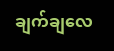ချက်ချလေ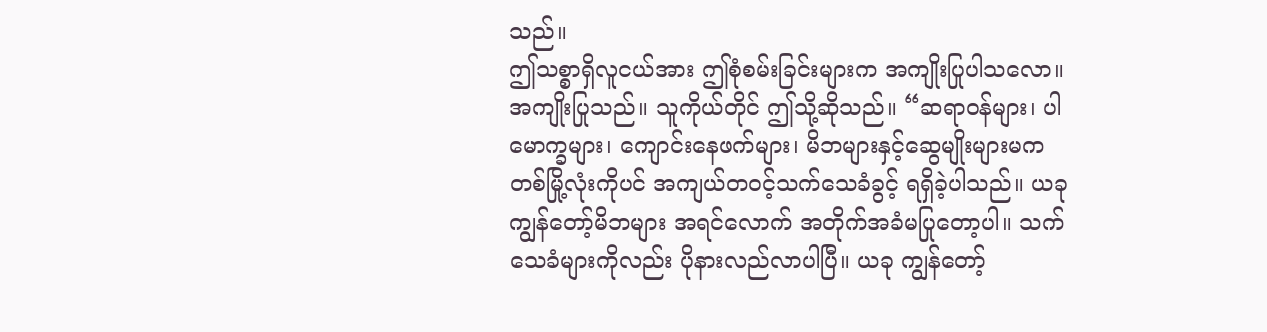သည်။
ဤသစ္စာရှိလူငယ်အား ဤစုံစမ်းခြင်းများက အကျိုးပြုပါသလော။ အကျိုးပြုသည်။ သူကိုယ်တိုင် ဤသို့ဆိုသည်။ “ဆရာဝန်များ၊ ပါမောက္ခများ၊ ကျောင်းနေဖက်များ၊ မိဘများနှင့်ဆွေမျိုးများမက တစ်မြို့လုံးကိုပင် အကျယ်တဝင့်သက်သေခံခွင့် ရရှိခဲ့ပါသည်။ ယခုကျွန်တော့်မိဘများ အရင်လောက် အတိုက်အခံမပြုတော့ပါ။ သက်သေခံများကိုလည်း ပိုနားလည်လာပါပြီ။ ယခု ကျွန်တော့်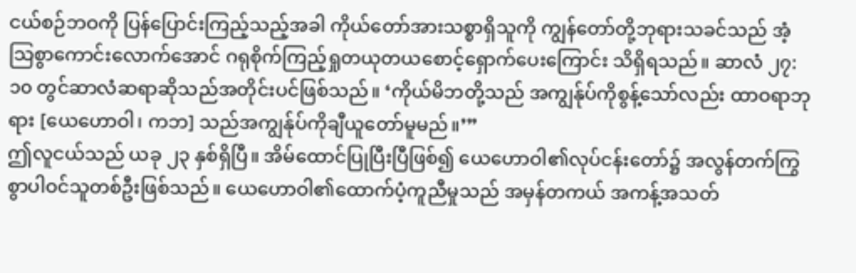ငယ်စဉ်ဘဝကို ပြန်ပြောင်းကြည့်သည့်အခါ ကိုယ်တော်အားသစ္စာရှိသူကို ကျွန်တော်တို့ဘုရားသခင်သည် အံ့သြစွာကောင်းလောက်အောင် ဂရုစိုက်ကြည့်ရှုတယုတယစောင့်ရှောက်ပေးကြောင်း သိရှိရသည်။ ဆာလံ ၂၇:၁၀ တွင်ဆာလံဆရာဆိုသည်အတိုင်းပင်ဖြစ်သည်။ ‘ကိုယ်မိဘတို့သည် အကျွန်ုပ်ကိုစွန့်သော်လည်း ထာဝရာဘုရား [ယေဟောဝါ၊ ကဘ] သည်အကျွန်ုပ်ကိုချီယူတော်မူမည်။’”
ဤလူငယ်သည် ယခု ၂၃ နှစ်ရှိပြီ။ အိမ်ထောင်ပြုပြီးပြီဖြစ်၍ ယေဟောဝါ၏လုပ်ငန်းတော်၌ အလွန်တက်ကြွစွာပါဝင်သူတစ်ဦးဖြစ်သည်။ ယေဟောဝါ၏ထောက်ပံ့ကူညီမှုသည် အမှန်တကယ် အကန့်အသတ်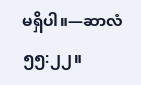မရှိပါ။—ဆာလံ ၅၅:၂၂။